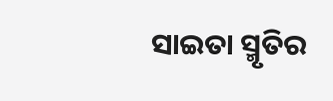ସାଇତା ସ୍ମୃତିର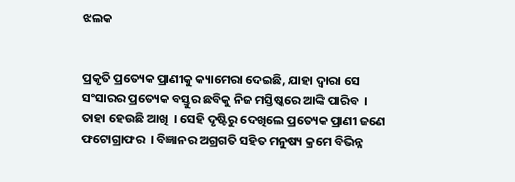ଝଲକ


ପ୍ରକୃତି ପ୍ରତ୍ୟେକ ପ୍ରାଣୀକୁ କ୍ୟାମେରା ଦେଇଛି, ଯାହା ଦ୍ୱାରା ସେ ସଂସାରର ପ୍ରତ୍ୟେକ ବସ୍ତୁର ଛବିକୁ ନିଜ ମସ୍ତିଷ୍କରେ ଆଙ୍କି ପାରିବ  ।  ତାହା ହେଉଛି ଆଖି  । ସେହି ଦୃଷ୍ଟିରୁ ଦେଖିଲେ ପ୍ରତ୍ୟେକ ପ୍ରାଣୀ ଜଣେ ଫଟୋଗ୍ରାଫର  । ବିଜ୍ଞାନର ଅଗ୍ରଗତି ସହିତ ମନୁଷ୍ୟ କ୍ରମେ ବିଭିନ୍ନ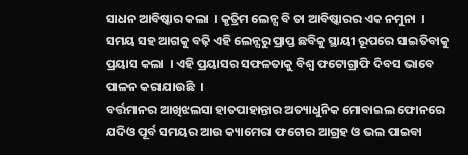ସାଧନ ଆବିଷ୍କାର କଲା  । କୃତ୍ରିମ ଲେନ୍ସ ବି ତା ଆବିଷ୍କାରର ଏକ ନମୁନା  । ସମୟ ସହ ଆଗକୁ ବଢ଼ି ଏହି ଲେନ୍ସରୁ ପ୍ରାପ୍ତ ଛବିକୁ ସ୍ଥାୟୀ ରୂପରେ ସାଇତିବାକୁ ପ୍ରୟାସ କଲା  । ଏହି ପ୍ରୟାସର ସଫଳତାକୁ ବିଶ୍ୱ ଫଟୋଗ୍ରାଫି ଦିବସ ଭାବେ ପାଳନ କରାଯାଉଛି  ।
ବର୍ତ୍ତମାନର ଆଖିଝଲସା ହାତପାହାନ୍ତାର ଅତ୍ୟାଧୁନିକ ମୋବାଇଲ ଫୋନରେ ଯଦିଓ ପୂର୍ବ ସମୟର ଆଉ କ୍ୟାମେରା ଫଟୋର ଆଗ୍ରହ ଓ ଭଲ ପାଇବା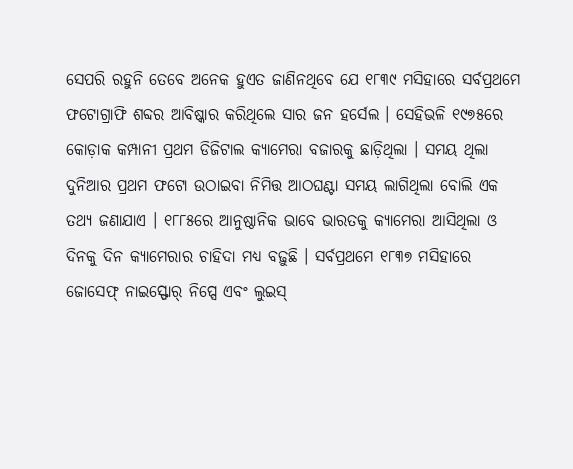ସେପରି ରହୁନି ତେବେ ଅନେକ ହୁଏତ ଜାଣିନଥିବେ ଯେ ୧୮୩୯ ମସିହାରେ ସର୍ବପ୍ରଥମେ ଫଟୋଗ୍ରାଫି ଶବ୍ଦର ଆବିଷ୍କାର କରିଥିଲେ ସାର ଜନ ହର୍ସେଲ । ସେହିଭଳି ୧୯୭୫ରେ କୋଡ଼ାକ କମ୍ପାନୀ ପ୍ରଥମ ଡିଜିଟାଲ କ୍ୟାମେରା ବଜାରକୁ ଛାଡ଼ିଥିଲା । ସମୟ ଥିଲା ଦୁନିଆର ପ୍ରଥମ ଫଟୋ ଉଠାଇବା ନିମିତ୍ତ ଆଠଘଣ୍ଟା ସମୟ ଲାଗିଥିଲା ବୋଲି ଏକ ତଥ୍ୟ ଜଣାଯାଏ । ୧୮୮୫ରେ ଆନୁଷ୍ଠାନିକ ଭାବେ ଭାରତକୁ କ୍ୟାମେରା ଆସିଥିଲା ଓ ଦିନକୁ ଦିନ କ୍ୟାମେରାର ଚାହିଦା ମଧ୍ୟ ବଢ଼ୁଛି । ସର୍ବପ୍ରଥମେ ୧୮୩୭ ମସିହାରେ ଜୋସେଫ୍ ନାଇସ୍ଫୋର୍ ନିପ୍ସେ ଏବଂ ଲୁଇସ୍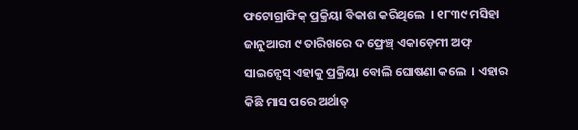ଫଟୋଗ୍ରାଫିକ୍ ପ୍ରକ୍ରିୟା ବିକାଶ କରିଥିଲେ  । ୧୮୩୯ ମସିହା ଜାନୁଆରୀ ୯ ତାରିଖରେ ଦ ଫ୍ରେଞ୍ଚ୍ ଏକାଡ଼େମୀ ଅଫ୍ ସାଇନ୍ସେସ୍ ଏହାକୁ ପ୍ରକ୍ରିୟା ବୋଲି ଘୋଷଣା କଲେ  । ଏହାର କିଛି ମାସ ପରେ ଅର୍ଥାତ୍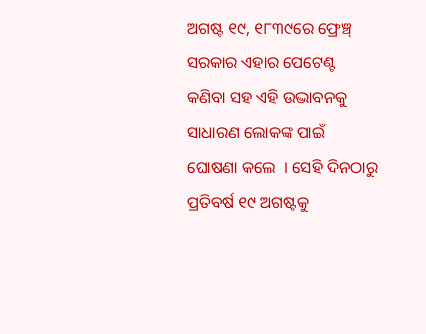ଅଗଷ୍ଟ ୧୯, ୧୮୩୯ରେ ଫ୍ରେଞ୍ଚ୍ ସରକାର ଏହାର ପେଟେଣ୍ଟ କଣିବା ସହ ଏହି ଉଦ୍ଭାବନକୁ ସାଧାରଣ ଲୋକଙ୍କ ପାଇଁ ଘୋଷଣା କଲେ  । ସେହି ଦିନଠାରୁ ପ୍ରତିବର୍ଷ ୧୯ ଅଗଷ୍ଟକୁ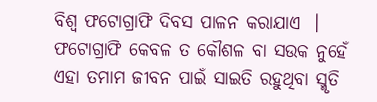ବିଶ୍ୱ ଫଟୋଗ୍ରାଫି ଦିବସ ପାଳନ କରାଯାଏ  ।
ଫଟୋଗ୍ରାଫି କେବଳ ତ କୌଶଳ ବା ସଉକ ନୁହେଁ ଏହା ତମାମ ଜୀବନ ପାଇଁ ସାଇତି ରହୁଥିବା ସ୍ମୃତି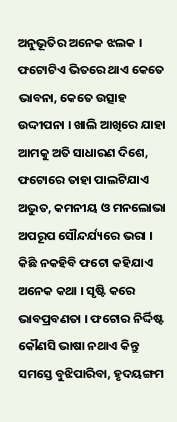ଅନୁଭୂତିର ଅନେକ ଝଲକ । ଫଟୋଟିଏ ଭିତରେ ଥାଏ କେତେ ଭାବନା, କେତେ ଉତ୍ସାହ ଉଦ୍ଦୀପନା । ଖାଲି ଆଖିରେ ଯାହା ଆମକୁ ଅତି ସାଧାରଣ ଦିଶେ, ଫଟୋରେ ତାହା ପାଲଟିଯାଏ ଅଦ୍ଭୁତ, କମନୀୟ ଓ ମନଲୋଭା ଅପରୂପ ସୌନ୍ଦର୍ଯ୍ୟରେ ଭରା । କିଛି ନକହିବି ଫଟୋ କହିଯାଏ ଅନେକ କଥା । ସୃଷ୍ଟି କରେ ଭାବପ୍ରବଣତା । ଫଟୋର ନିର୍ଦ୍ଦିଷ୍ଟ କୌଣସି ଭାଷା ନଥାଏ କିନ୍ତୁ ସମସ୍ତେ ବୁଝିପାରିବା, ହୃଦୟଙ୍ଗମ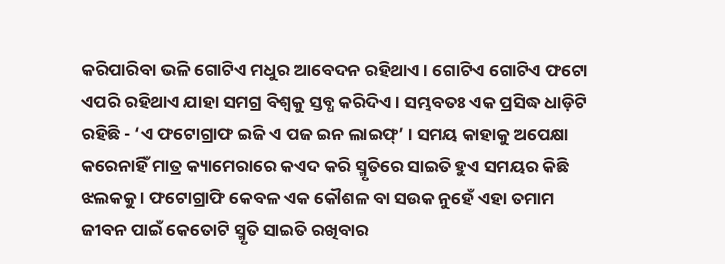କରିପାରିବା ଭଳି ଗୋଟିଏ ମଧୁର ଆବେଦନ ରହିଥାଏ । ଗୋଟିଏ ଗୋଟିଏ ଫଟୋ ଏପରି ରହିଥାଏ ଯାହା ସମଗ୍ର ବିଶ୍ୱକୁ ସ୍ତବ୍ଧ କରିଦିଏ । ସମ୍ଭବତଃ ଏକ ପ୍ରସିଦ୍ଧ ଧାଡ଼ିଟି ରହିଛି - ‘ଏ ଫଟୋଗ୍ରାଫ ଇଜି ଏ ପଜ ଇନ ଲାଇଫ୍’ । ସମୟ କାହାକୁ ଅପେକ୍ଷା କରେନାହିଁ ମାତ୍ର କ୍ୟାମେରାରେ କଏଦ କରି ସ୍ମୃତିରେ ସାଇତି ହୁଏ ସମୟର କିଛି ଝଲକକୁ । ଫଟୋଗ୍ରାଫି କେବଳ ଏକ କୌଶଳ ବା ସଉକ ନୁହେଁ ଏହା ତମାମ ଜୀବନ ପାଇଁ କେତୋଟି ସ୍ମୃତି ସାଇତି ରଖିବାର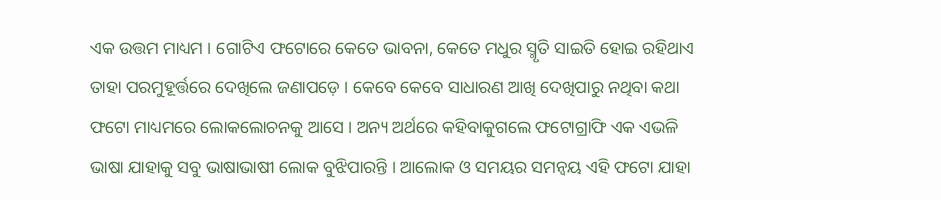ଏକ ଉତ୍ତମ ମାଧ୍ୟମ । ଗୋଟିଏ ଫଟୋରେ କେତେ ଭାବନା, କେତେ ମଧୁର ସ୍ମୃତି ସାଇତି ହୋଇ ରହିଥାଏ ତାହା ପରମୁହୂର୍ତ୍ତରେ ଦେଖିଲେ ଜଣାପଡ଼େ । କେବେ କେବେ ସାଧାରଣ ଆଖି ଦେଖିପାରୁ ନଥିବା କଥା ଫଟୋ ମାଧ୍ୟମରେ ଲୋକଲୋଚନକୁ ଆସେ । ଅନ୍ୟ ଅର୍ଥରେ କହିବାକୁଗଲେ ଫଟୋଗ୍ରାଫି ଏକ ଏଭଳି ଭାଷା ଯାହାକୁ ସବୁ ଭାଷାଭାଷୀ ଲୋକ ବୁଝିପାରନ୍ତି । ଆଲୋକ ଓ ସମୟର ସମନ୍ୱୟ ଏହି ଫଟୋ ଯାହା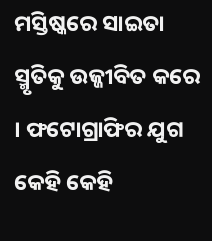ମସ୍ତିଷ୍କରେ ସାଇତା ସ୍ମୃତିକୁ ଉଜ୍ଜୀବିତ କରେ । ଫଟୋଗ୍ରାଫିର ଯୁଗ କେହି କେହି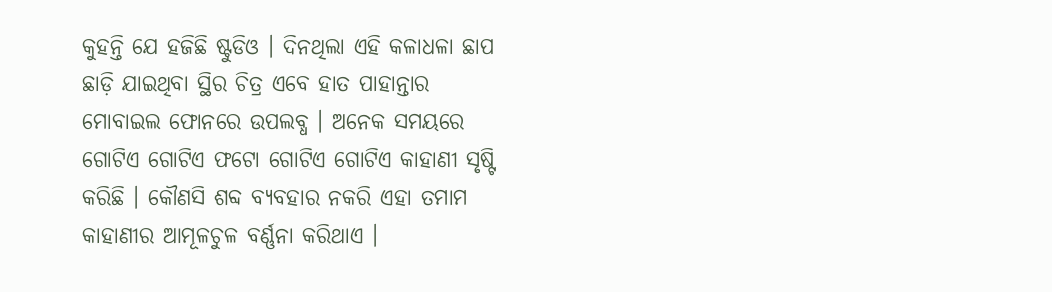କୁହନ୍ତି ଯେ ହଜିଛି ଷ୍ଟୁଡିଓ । ଦିନଥିଲା ଏହି କଳାଧଳା ଛାପ ଛାଡ଼ି ଯାଇଥିବା ସ୍ଥିର ଚିତ୍ର ଏବେ ହାତ ପାହାନ୍ତାର ମୋବାଇଲ ଫୋନରେ ଉପଲବ୍ଧ । ଅନେକ ସମୟରେ ଗୋଟିଏ ଗୋଟିଏ ଫଟୋ ଗୋଟିଏ ଗୋଟିଏ କାହାଣୀ ସୃଷ୍ଟି କରିଛି । କୌଣସି ଶବ୍ଦ ବ୍ୟବହାର ନକରି ଏହା ତମାମ କାହାଣୀର ଆମୂଳଚୁଳ ବର୍ଣ୍ଣନା କରିଥାଏ ।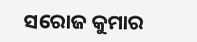ସରୋଜ କୁମାର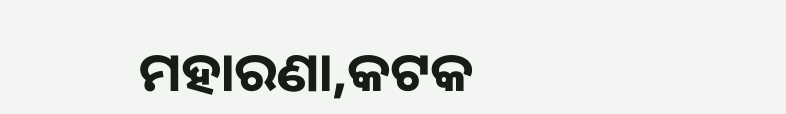ମହାରଣା,କଟକ